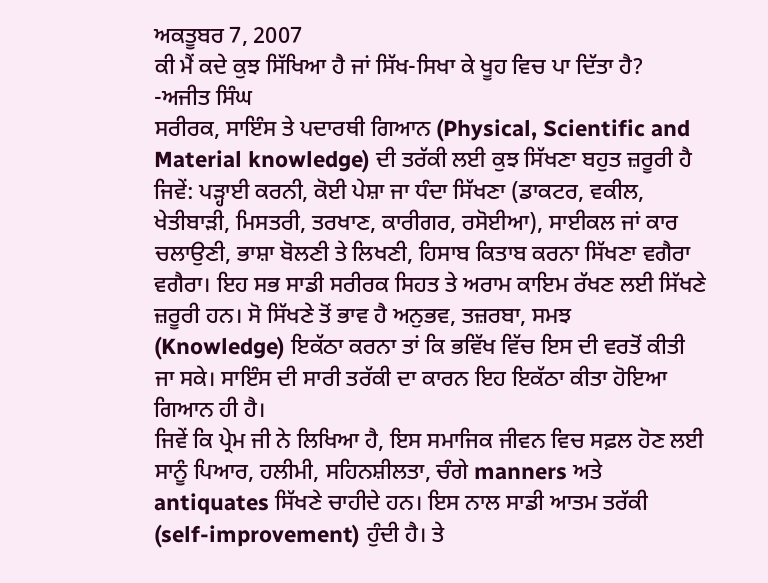ਅਕਤੂਬਰ 7, 2007
ਕੀ ਮੈਂ ਕਦੇ ਕੁਝ ਸਿੱਖਿਆ ਹੈ ਜਾਂ ਸਿੱਖ-ਸਿਖਾ ਕੇ ਖੂਹ ਵਿਚ ਪਾ ਦਿੱਤਾ ਹੈ?
-ਅਜੀਤ ਸਿੰਘ
ਸਰੀਰਕ, ਸਾਇੰਸ ਤੇ ਪਦਾਰਥੀ ਗਿਆਨ (Physical, Scientific and Material knowledge) ਦੀ ਤਰੱਕੀ ਲਈ ਕੁਝ ਸਿੱਖਣਾ ਬਹੁਤ ਜ਼ਰੂਰੀ ਹੈ ਜਿਵੇਂ: ਪੜ੍ਹਾਈ ਕਰਨੀ, ਕੋਈ ਪੇਸ਼ਾ ਜਾ ਧੰਦਾ ਸਿੱਖਣਾ (ਡਾਕਟਰ, ਵਕੀਲ, ਖੇਤੀਬਾੜੀ, ਮਿਸਤਰੀ, ਤਰਖਾਣ, ਕਾਰੀਗਰ, ਰਸੋਈਆ), ਸਾਈਕਲ ਜਾਂ ਕਾਰ ਚਲਾਉਣੀ, ਭਾਸ਼ਾ ਬੋਲਣੀ ਤੇ ਲਿਖਣੀ, ਹਿਸਾਬ ਕਿਤਾਬ ਕਰਨਾ ਸਿੱਖਣਾ ਵਗੈਰਾ ਵਗੈਰਾ। ਇਹ ਸਭ ਸਾਡੀ ਸਰੀਰਕ ਸਿਹਤ ਤੇ ਅਰਾਮ ਕਾਇਮ ਰੱਖਣ ਲਈ ਸਿੱਖਣੇ ਜ਼ਰੂਰੀ ਹਨ। ਸੋ ਸਿੱਖਣੇ ਤੋਂ ਭਾਵ ਹੈ ਅਨੁਭਵ, ਤਜ਼ਰਬਾ, ਸਮਝ (Knowledge) ਇਕੱਠਾ ਕਰਨਾ ਤਾਂ ਕਿ ਭਵਿੱਖ ਵਿੱਚ ਇਸ ਦੀ ਵਰਤੋਂ ਕੀਤੀ ਜਾ ਸਕੇ। ਸਾਇੰਸ ਦੀ ਸਾਰੀ ਤਰੱਕੀ ਦਾ ਕਾਰਨ ਇਹ ਇਕੱਠਾ ਕੀਤਾ ਹੋਇਆ ਗਿਆਨ ਹੀ ਹੈ।
ਜਿਵੇਂ ਕਿ ਪ੍ਰੇਮ ਜੀ ਨੇ ਲਿਖਿਆ ਹੈ, ਇਸ ਸਮਾਜਿਕ ਜੀਵਨ ਵਿਚ ਸਫ਼ਲ ਹੋਣ ਲਈ ਸਾਨੂੰ ਪਿਆਰ, ਹਲੀਮੀ, ਸਹਿਨਸ਼ੀਲਤਾ, ਚੰਗੇ manners ਅਤੇ antiquates ਸਿੱਖਣੇ ਚਾਹੀਦੇ ਹਨ। ਇਸ ਨਾਲ ਸਾਡੀ ਆਤਮ ਤਰੱਕੀ (self-improvement) ਹੁੰਦੀ ਹੈ। ਤੇ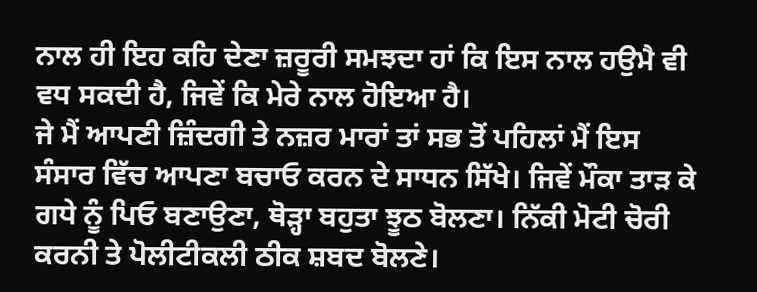ਨਾਲ ਹੀ ਇਹ ਕਹਿ ਦੇਣਾ ਜ਼ਰੂਰੀ ਸਮਝਦਾ ਹਾਂ ਕਿ ਇਸ ਨਾਲ ਹਉਮੈ ਵੀ ਵਧ ਸਕਦੀ ਹੈ, ਜਿਵੇਂ ਕਿ ਮੇਰੇ ਨਾਲ ਹੋਇਆ ਹੈ।
ਜੇ ਮੈਂ ਆਪਣੀ ਜ਼ਿੰਦਗੀ ਤੇ ਨਜ਼ਰ ਮਾਰਾਂ ਤਾਂ ਸਭ ਤੋਂ ਪਹਿਲਾਂ ਮੈਂ ਇਸ ਸੰਸਾਰ ਵਿੱਚ ਆਪਣਾ ਬਚਾਓ ਕਰਨ ਦੇ ਸਾਧਨ ਸਿੱਖੇ। ਜਿਵੇਂ ਮੌਕਾ ਤਾੜ ਕੇ ਗਧੇ ਨੂੰ ਪਿਓ ਬਣਾਉਣਾ, ਥੋੜ੍ਹਾ ਬਹੁਤਾ ਝੂਠ ਬੋਲਣਾ। ਨਿੱਕੀ ਮੋਟੀ ਚੋਰੀ ਕਰਨੀ ਤੇ ਪੋਲੀਟੀਕਲੀ ਠੀਕ ਸ਼ਬਦ ਬੋਲਣੇ।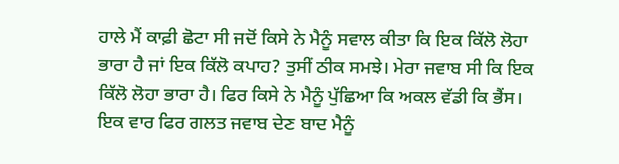ਹਾਲੇ ਮੈਂ ਕਾਫ਼ੀ ਛੋਟਾ ਸੀ ਜਦੋਂ ਕਿਸੇ ਨੇ ਮੈਨੂੰ ਸਵਾਲ ਕੀਤਾ ਕਿ ਇਕ ਕਿੱਲੋ ਲੋਹਾ ਭਾਰਾ ਹੈ ਜਾਂ ਇਕ ਕਿੱਲੋ ਕਪਾਹ? ਤੁਸੀਂ ਠੀਕ ਸਮਝੇ। ਮੇਰਾ ਜਵਾਬ ਸੀ ਕਿ ਇਕ ਕਿੱਲੋ ਲੋਹਾ ਭਾਰਾ ਹੈ। ਫਿਰ ਕਿਸੇ ਨੇ ਮੈਨੂੰ ਪੁੱਛਿਆ ਕਿ ਅਕਲ ਵੱਡੀ ਕਿ ਭੈਂਸ। ਇਕ ਵਾਰ ਫਿਰ ਗਲਤ ਜਵਾਬ ਦੇਣ ਬਾਦ ਮੈਨੂੰ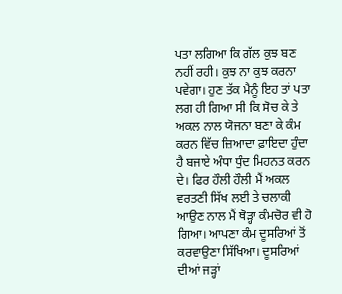ਪਤਾ ਲਗਿਆ ਕਿ ਗੱਲ ਕੁਝ ਬਣ ਨਹੀਂ ਰਹੀ। ਕੁਝ ਨਾ ਕੁਝ ਕਰਨਾ ਪਵੇਗਾ। ਹੁਣ ਤੱਕ ਮੈਨੂੰ ਇਹ ਤਾਂ ਪਤਾ ਲਗ ਹੀ ਗਿਆ ਸੀ ਕਿ ਸੋਚ ਕੇ ਤੇ ਅਕਲ ਨਾਲ ਯੋਜਨਾ ਬਣਾ ਕੇ ਕੰਮ ਕਰਨ ਵਿੱਚ ਜ਼ਿਆਦਾ ਫ਼ਾਇਦਾ ਹੁੰਦਾ ਹੈ ਬਜਾਏ ਅੰਧਾ ਧੁੰਦ ਮਿਹਨਤ ਕਰਨ ਦੇ। ਫਿਰ ਹੌਲੀ ਹੌਲੀ ਮੈਂ ਅਕਲ ਵਰਤਣੀ ਸਿੱਖ ਲਈ ਤੇ ਚਲਾਕੀ ਆਉਣ ਨਾਲ ਮੈਂ ਥੋੜ੍ਹਾ ਕੰਮਚੋਰ ਵੀ ਹੋ ਗਿਆ। ਆਪਣਾ ਕੰਮ ਦੂਸਰਿਆਂ ਤੋਂ ਕਰਵਾਉਣਾ ਸਿੱਖਿਆ। ਦੂਸਰਿਆਂ ਦੀਆਂ ਜੜ੍ਹਾਂ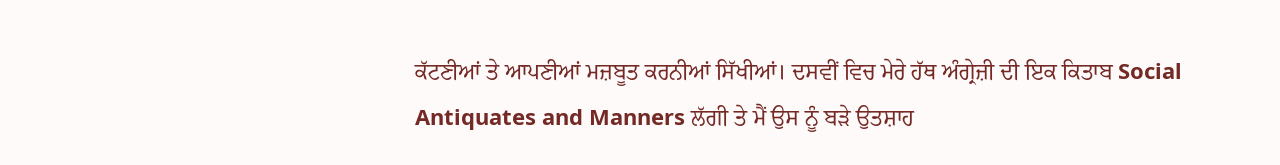ਕੱਟਣੀਆਂ ਤੇ ਆਪਣੀਆਂ ਮਜ਼ਬੂਤ ਕਰਨੀਆਂ ਸਿੱਖੀਆਂ। ਦਸਵੀਂ ਵਿਚ ਮੇਰੇ ਹੱਥ ਅੰਗ੍ਰੇਜ਼ੀ ਦੀ ਇਕ ਕਿਤਾਬ Social Antiquates and Manners ਲੱਗੀ ਤੇ ਮੈਂ ਉਸ ਨੂੰ ਬੜੇ ਉਤਸ਼ਾਹ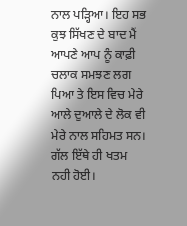ਨਾਲ ਪੜ੍ਹਿਆ। ਇਹ ਸਭ ਕੁਝ ਸਿੱਖਣ ਦੇ ਬਾਦ ਮੈਂ ਆਪਣੇ ਆਪ ਨੂੰ ਕਾਫ਼ੀ ਚਲਾਕ ਸਮਝਣ ਲਗ ਪਿਆ ਤੇ ਇਸ ਵਿਚ ਮੇਰੇ ਆਲੇ ਦੁਆਲੇ ਦੇ ਲੋਕ ਵੀ ਮੇਰੇ ਨਾਲ ਸਹਿਮਤ ਸਨ।
ਗੱਲ ਇੱਥੇ ਹੀ ਖਤਮ ਨਹੀ ਹੋਈ।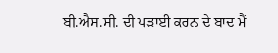ਬੀ.ਐਸ.ਸੀ. ਦੀ ਪੜਾਈ ਕਰਨ ਦੇ ਬਾਦ ਮੈਂ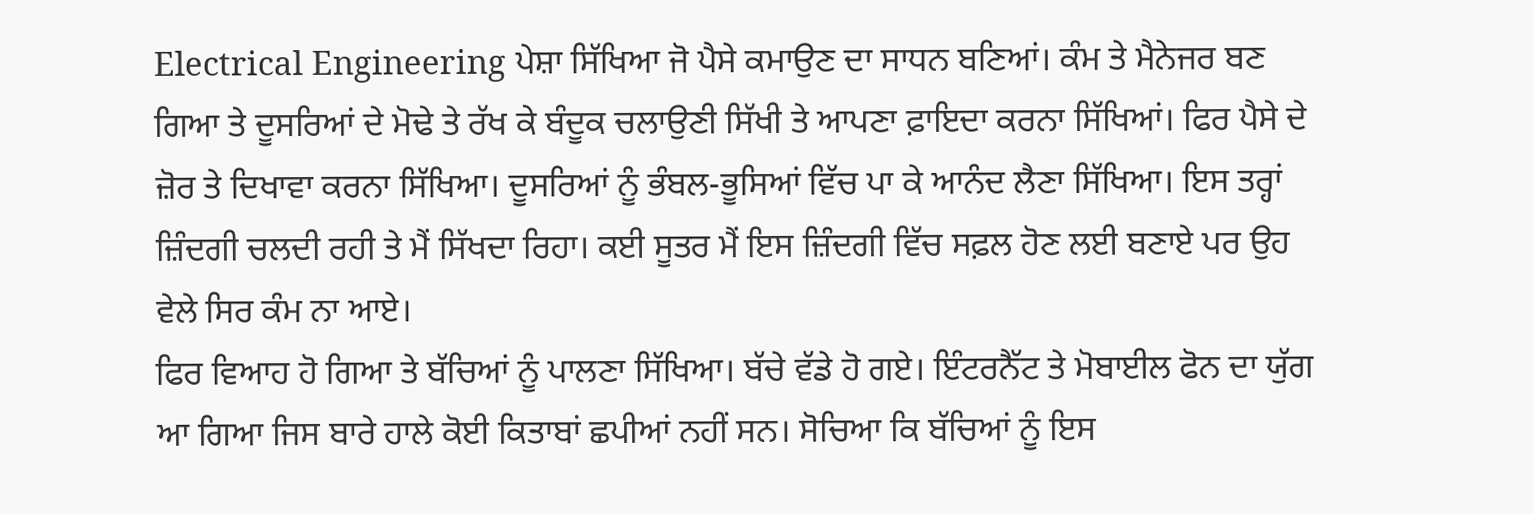Electrical Engineering ਪੇਸ਼ਾ ਸਿੱਖਿਆ ਜੋ ਪੈਸੇ ਕਮਾਉਣ ਦਾ ਸਾਧਨ ਬਣਿਆਂ। ਕੰਮ ਤੇ ਮੈਨੇਜਰ ਬਣ ਗਿਆ ਤੇ ਦੂਸਰਿਆਂ ਦੇ ਮੋਢੇ ਤੇ ਰੱਖ ਕੇ ਬੰਦੂਕ ਚਲਾਉਣੀ ਸਿੱਖੀ ਤੇ ਆਪਣਾ ਫ਼ਾਇਦਾ ਕਰਨਾ ਸਿੱਖਿਆਂ। ਫਿਰ ਪੈਸੇ ਦੇ ਜ਼ੋਰ ਤੇ ਦਿਖਾਵਾ ਕਰਨਾ ਸਿੱਖਿਆ। ਦੂਸਰਿਆਂ ਨੂੰ ਭੰਬਲ-ਭੂਸਿਆਂ ਵਿੱਚ ਪਾ ਕੇ ਆਨੰਦ ਲੈਣਾ ਸਿੱਖਿਆ। ਇਸ ਤਰ੍ਹਾਂ ਜ਼ਿੰਦਗੀ ਚਲਦੀ ਰਹੀ ਤੇ ਮੈਂ ਸਿੱਖਦਾ ਰਿਹਾ। ਕਈ ਸੂਤਰ ਮੈਂ ਇਸ ਜ਼ਿੰਦਗੀ ਵਿੱਚ ਸਫ਼ਲ ਹੋਣ ਲਈ ਬਣਾਏ ਪਰ ਉਹ ਵੇਲੇ ਸਿਰ ਕੰਮ ਨਾ ਆਏ।
ਫਿਰ ਵਿਆਹ ਹੋ ਗਿਆ ਤੇ ਬੱਚਿਆਂ ਨੂੰ ਪਾਲਣਾ ਸਿੱਖਿਆ। ਬੱਚੇ ਵੱਡੇ ਹੋ ਗਏ। ਇੰਟਰਨੈੱਟ ਤੇ ਮੋਬਾਈਲ ਫੋਨ ਦਾ ਯੁੱਗ ਆ ਗਿਆ ਜਿਸ ਬਾਰੇ ਹਾਲੇ ਕੋਈ ਕਿਤਾਬਾਂ ਛਪੀਆਂ ਨਹੀਂ ਸਨ। ਸੋਚਿਆ ਕਿ ਬੱਚਿਆਂ ਨੂੰ ਇਸ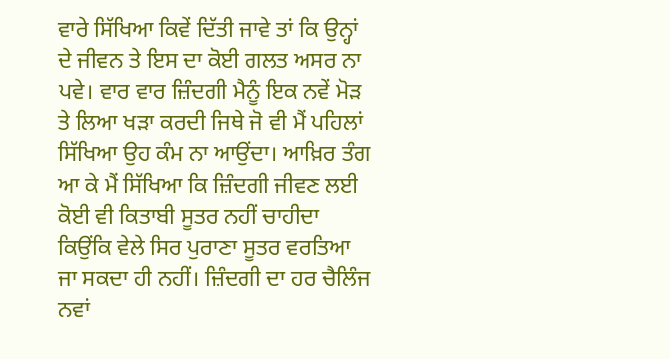ਵਾਰੇ ਸਿੱਖਿਆ ਕਿਵੇਂ ਦਿੱਤੀ ਜਾਵੇ ਤਾਂ ਕਿ ਉਨ੍ਹਾਂ ਦੇ ਜੀਵਨ ਤੇ ਇਸ ਦਾ ਕੋਈ ਗਲਤ ਅਸਰ ਨਾ ਪਵੇ। ਵਾਰ ਵਾਰ ਜ਼ਿੰਦਗੀ ਮੈਨੂੰ ਇਕ ਨਵੇਂ ਮੋੜ ਤੇ ਲਿਆ ਖੜਾ ਕਰਦੀ ਜਿਥੇ ਜੋ ਵੀ ਮੈਂ ਪਹਿਲਾਂ ਸਿੱਖਿਆ ਉਹ ਕੰਮ ਨਾ ਆਉਂਦਾ। ਆਖ਼ਿਰ ਤੰਗ ਆ ਕੇ ਮੈਂ ਸਿੱਖਿਆ ਕਿ ਜ਼ਿੰਦਗੀ ਜੀਵਣ ਲਈ ਕੋਈ ਵੀ ਕਿਤਾਬੀ ਸੂਤਰ ਨਹੀਂ ਚਾਹੀਦਾ ਕਿਉਂਕਿ ਵੇਲੇ ਸਿਰ ਪੁਰਾਣਾ ਸੂਤਰ ਵਰਤਿਆ ਜਾ ਸਕਦਾ ਹੀ ਨਹੀਂ। ਜ਼ਿੰਦਗੀ ਦਾ ਹਰ ਚੈਲਿੰਜ ਨਵਾਂ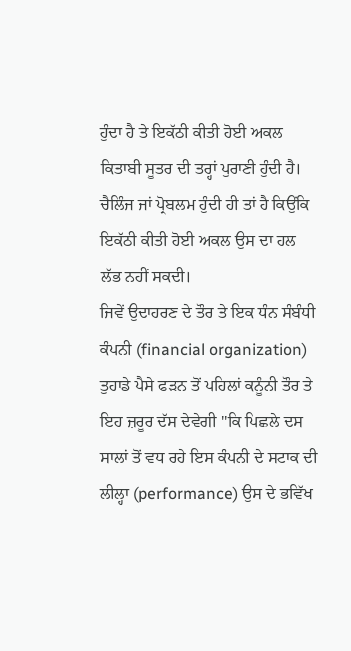ਹੁੰਦਾ ਹੈ ਤੇ ਇਕੱਠੀ ਕੀਤੀ ਹੋਈ ਅਕਲ ਕਿਤਾਬੀ ਸੂਤਰ ਦੀ ਤਰ੍ਹਾਂ ਪੁਰਾਣੀ ਹੁੰਦੀ ਹੈ। ਚੈਲਿੰਜ ਜਾਂ ਪ੍ਰੋਬਲਮ ਹੁੰਦੀ ਹੀ ਤਾਂ ਹੈ ਕਿਉਂਕਿ ਇਕੱਠੀ ਕੀਤੀ ਹੋਈ ਅਕਲ ਉਸ ਦਾ ਹਲ ਲੱਭ ਨਹੀਂ ਸਕਦੀ।
ਜਿਵੇਂ ਉਦਾਹਰਣ ਦੇ ਤੌਰ ਤੇ ਇਕ ਧੰਨ ਸੰਬੰਧੀ ਕੰਪਨੀ (financial organization) ਤੁਹਾਡੇ ਪੈਸੇ ਫੜਨ ਤੋਂ ਪਹਿਲਾਂ ਕਨੂੰਨੀ ਤੌਰ ਤੇ ਇਹ ਜ਼ਰੂਰ ਦੱਸ ਦੇਵੇਗੀ ''ਕਿ ਪਿਛਲੇ ਦਸ ਸਾਲਾਂ ਤੋਂ ਵਧ ਰਹੇ ਇਸ ਕੰਪਨੀ ਦੇ ਸਟਾਕ ਦੀ ਲੀਲ੍ਹਾ (performance) ਉਸ ਦੇ ਭਵਿੱਖ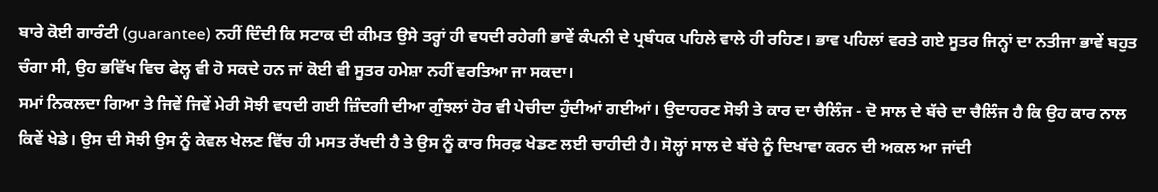ਬਾਰੇ ਕੋਈ ਗਾਰੰਟੀ (guarantee) ਨਹੀਂ ਦਿੰਦੀ ਕਿ ਸਟਾਕ ਦੀ ਕੀਮਤ ਉਸੇ ਤਰ੍ਹਾਂ ਹੀ ਵਧਦੀ ਰਹੇਗੀ ਭਾਵੇਂ ਕੰਪਨੀ ਦੇ ਪ੍ਰਬੰਧਕ ਪਹਿਲੇ ਵਾਲੇ ਹੀ ਰਹਿਣ। ਭਾਵ ਪਹਿਲਾਂ ਵਰਤੇ ਗਏ ਸੂਤਰ ਜਿਨ੍ਹਾਂ ਦਾ ਨਤੀਜਾ ਭਾਵੇਂ ਬਹੁਤ ਚੰਗਾ ਸੀ, ਉਹ ਭਵਿੱਖ ਵਿਚ ਫੇਲ੍ਹ ਵੀ ਹੋ ਸਕਦੇ ਹਨ ਜਾਂ ਕੋਈ ਵੀ ਸੂਤਰ ਹਮੇਸ਼ਾ ਨਹੀਂ ਵਰਤਿਆ ਜਾ ਸਕਦਾ।
ਸਮਾਂ ਨਿਕਲਦਾ ਗਿਆ ਤੇ ਜਿਵੇਂ ਜਿਵੇਂ ਮੇਰੀ ਸੋਝੀ ਵਧਦੀ ਗਈ ਜ਼ਿੰਦਗੀ ਦੀਆ ਗੁੰਝਲਾਂ ਹੋਰ ਵੀ ਪੇਚੀਦਾ ਹੁੰਦੀਆਂ ਗਈਆਂ। ਉਦਾਹਰਣ ਸੋਝੀ ਤੇ ਕਾਰ ਦਾ ਚੈਲਿੰਜ - ਦੋ ਸਾਲ ਦੇ ਬੱਚੇ ਦਾ ਚੈਲਿੰਜ ਹੈ ਕਿ ਉਹ ਕਾਰ ਨਾਲ ਕਿਵੇਂ ਖੇਡੇ। ਉਸ ਦੀ ਸੋਝੀ ਉਸ ਨੂੰ ਕੇਵਲ ਖੇਲਣ ਵਿੱਚ ਹੀ ਮਸਤ ਰੱਖਦੀ ਹੈ ਤੇ ਉਸ ਨੂੰ ਕਾਰ ਸਿਰਫ਼ ਖੇਡਣ ਲਈ ਚਾਹੀਦੀ ਹੈ। ਸੋਲ੍ਹਾਂ ਸਾਲ ਦੇ ਬੱਚੇ ਨੂੰ ਦਿਖਾਵਾ ਕਰਨ ਦੀ ਅਕਲ ਆ ਜਾਂਦੀ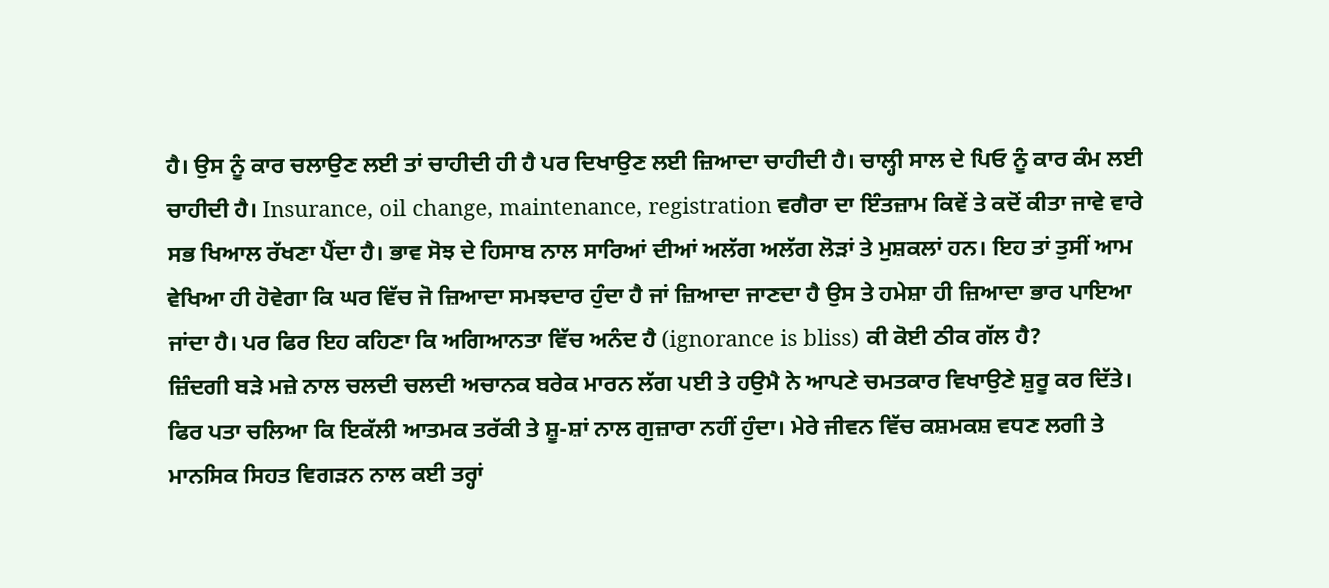ਹੈ। ਉਸ ਨੂੰ ਕਾਰ ਚਲਾਉਣ ਲਈ ਤਾਂ ਚਾਹੀਦੀ ਹੀ ਹੈ ਪਰ ਦਿਖਾਉਣ ਲਈ ਜ਼ਿਆਦਾ ਚਾਹੀਦੀ ਹੈ। ਚਾਲ੍ਹੀ ਸਾਲ ਦੇ ਪਿਓ ਨੂੰ ਕਾਰ ਕੰਮ ਲਈ ਚਾਹੀਦੀ ਹੈ। Insurance, oil change, maintenance, registration ਵਗੈਰਾ ਦਾ ਇੰਤਜ਼ਾਮ ਕਿਵੇਂ ਤੇ ਕਦੋਂ ਕੀਤਾ ਜਾਵੇ ਵਾਰੇ ਸਭ ਖਿਆਲ ਰੱਖਣਾ ਪੈਂਦਾ ਹੈ। ਭਾਵ ਸੋਝ ਦੇ ਹਿਸਾਬ ਨਾਲ ਸਾਰਿਆਂ ਦੀਆਂ ਅਲੱਗ ਅਲੱਗ ਲੋੜਾਂ ਤੇ ਮੁਸ਼ਕਲਾਂ ਹਨ। ਇਹ ਤਾਂ ਤੁਸੀਂ ਆਮ ਵੇਖਿਆ ਹੀ ਹੋਵੇਗਾ ਕਿ ਘਰ ਵਿੱਚ ਜੋ ਜ਼ਿਆਦਾ ਸਮਝਦਾਰ ਹੁੰਦਾ ਹੈ ਜਾਂ ਜ਼ਿਆਦਾ ਜਾਣਦਾ ਹੈ ਉਸ ਤੇ ਹਮੇਸ਼ਾ ਹੀ ਜ਼ਿਆਦਾ ਭਾਰ ਪਾਇਆ ਜਾਂਦਾ ਹੈ। ਪਰ ਫਿਰ ਇਹ ਕਹਿਣਾ ਕਿ ਅਗਿਆਨਤਾ ਵਿੱਚ ਅਨੰਦ ਹੈ (ignorance is bliss) ਕੀ ਕੋਈ ਠੀਕ ਗੱਲ ਹੈ?
ਜ਼ਿੰਦਗੀ ਬੜੇ ਮਜ਼ੇ ਨਾਲ ਚਲਦੀ ਚਲਦੀ ਅਚਾਨਕ ਬਰੇਕ ਮਾਰਨ ਲੱਗ ਪਈ ਤੇ ਹਉਮੈ ਨੇ ਆਪਣੇ ਚਮਤਕਾਰ ਵਿਖਾਉਣੇ ਸ਼ੁਰੂ ਕਰ ਦਿੱਤੇ। ਫਿਰ ਪਤਾ ਚਲਿਆ ਕਿ ਇਕੱਲੀ ਆਤਮਕ ਤਰੱਕੀ ਤੇ ਸ਼ੂ-ਸ਼ਾਂ ਨਾਲ ਗੁਜ਼ਾਰਾ ਨਹੀਂ ਹੁੰਦਾ। ਮੇਰੇ ਜੀਵਨ ਵਿੱਚ ਕਸ਼ਮਕਸ਼ ਵਧਣ ਲਗੀ ਤੇ ਮਾਨਸਿਕ ਸਿਹਤ ਵਿਗੜਨ ਨਾਲ ਕਈ ਤਰ੍ਹਾਂ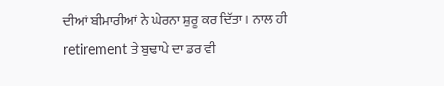ਦੀਆਂ ਬੀਮਾਰੀਆਂ ਨੇ ਘੇਰਨਾ ਸ਼ੁਰੂ ਕਰ ਦਿੱਤਾ। ਨਾਲ ਹੀ retirement ਤੇ ਬੁਢਾਪੇ ਦਾ ਡਰ ਵੀ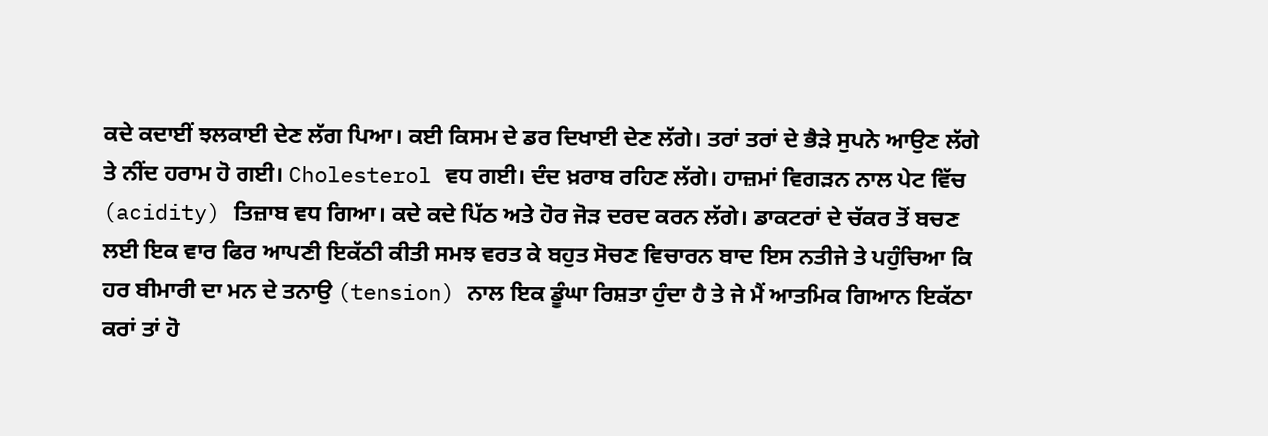ਕਦੇ ਕਦਾਈਂ ਝਲਕਾਈ ਦੇਣ ਲੱਗ ਪਿਆ। ਕਈ ਕਿਸਮ ਦੇ ਡਰ ਦਿਖਾਈ ਦੇਣ ਲੱਗੇ। ਤਰਾਂ ਤਰਾਂ ਦੇ ਭੈੜੇ ਸੁਪਨੇ ਆਉਣ ਲੱਗੇ ਤੇ ਨੀਂਦ ਹਰਾਮ ਹੋ ਗਈ। Cholesterol ਵਧ ਗਈ। ਦੰਦ ਖ਼ਰਾਬ ਰਹਿਣ ਲੱਗੇ। ਹਾਜ਼ਮਾਂ ਵਿਗੜਨ ਨਾਲ ਪੇਟ ਵਿੱਚ (acidity) ਤਿਜ਼ਾਬ ਵਧ ਗਿਆ। ਕਦੇ ਕਦੇ ਪਿੱਠ ਅਤੇ ਹੋਰ ਜੋੜ ਦਰਦ ਕਰਨ ਲੱਗੇ। ਡਾਕਟਰਾਂ ਦੇ ਚੱਕਰ ਤੋਂ ਬਚਣ ਲਈ ਇਕ ਵਾਰ ਫਿਰ ਆਪਣੀ ਇਕੱਠੀ ਕੀਤੀ ਸਮਝ ਵਰਤ ਕੇ ਬਹੁਤ ਸੋਚਣ ਵਿਚਾਰਨ ਬਾਦ ਇਸ ਨਤੀਜੇ ਤੇ ਪਹੁੰਚਿਆ ਕਿ ਹਰ ਬੀਮਾਰੀ ਦਾ ਮਨ ਦੇ ਤਨਾਉ (tension) ਨਾਲ ਇਕ ਡੂੰਘਾ ਰਿਸ਼ਤਾ ਹੁੰਦਾ ਹੈ ਤੇ ਜੇ ਮੈਂ ਆਤਮਿਕ ਗਿਆਨ ਇਕੱਠਾ ਕਰਾਂ ਤਾਂ ਹੋ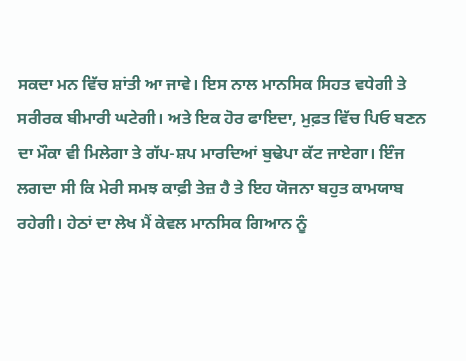ਸਕਦਾ ਮਨ ਵਿੱਚ ਸ਼ਾਂਤੀ ਆ ਜਾਵੇ। ਇਸ ਨਾਲ ਮਾਨਸਿਕ ਸਿਹਤ ਵਧੇਗੀ ਤੇ ਸਰੀਰਕ ਬੀਮਾਰੀ ਘਟੇਗੀ। ਅਤੇ ਇਕ ਹੋਰ ਫਾਇਦਾ, ਮੁਫ਼ਤ ਵਿੱਚ ਪਿਓ ਬਣਨ ਦਾ ਮੌਕਾ ਵੀ ਮਿਲੇਗਾ ਤੇ ਗੱਪ-ਸ਼ਪ ਮਾਰਦਿਆਂ ਬੁਢੇਪਾ ਕੱਟ ਜਾਏਗਾ। ਇੰਜ ਲਗਦਾ ਸੀ ਕਿ ਮੇਰੀ ਸਮਝ ਕਾਫ਼ੀ ਤੇਜ਼ ਹੈ ਤੇ ਇਹ ਯੋਜਨਾ ਬਹੁਤ ਕਾਮਯਾਬ ਰਹੇਗੀ। ਹੇਠਾਂ ਦਾ ਲੇਖ ਮੈਂ ਕੇਵਲ ਮਾਨਸਿਕ ਗਿਆਨ ਨੂੰ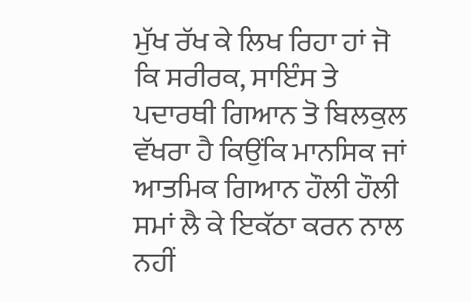ਮੁੱਖ ਰੱਖ ਕੇ ਲਿਖ ਰਿਹਾ ਹਾਂ ਜੋ ਕਿ ਸਰੀਰਕ, ਸਾਇੰਸ ਤੇ ਪਦਾਰਥੀ ਗਿਆਨ ਤੋ ਬਿਲਕੁਲ ਵੱਖਰਾ ਹੈ ਕਿਉਂਕਿ ਮਾਨਸਿਕ ਜਾਂ ਆਤਮਿਕ ਗਿਆਨ ਹੌਲੀ ਹੌਲੀ ਸਮਾਂ ਲੈ ਕੇ ਇਕੱਠਾ ਕਰਨ ਨਾਲ ਨਹੀਂ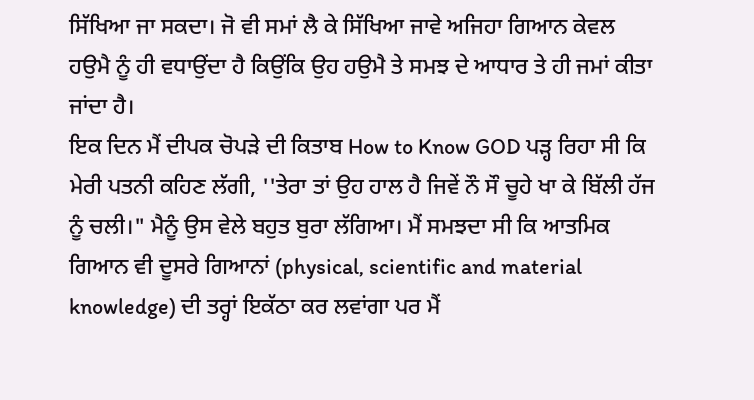ਸਿੱਖਿਆ ਜਾ ਸਕਦਾ। ਜੋ ਵੀ ਸਮਾਂ ਲੈ ਕੇ ਸਿੱਖਿਆ ਜਾਵੇ ਅਜਿਹਾ ਗਿਆਨ ਕੇਵਲ ਹਉਮੈ ਨੂੰ ਹੀ ਵਧਾਉਂਦਾ ਹੈ ਕਿਉਂਕਿ ਉਹ ਹਉਮੈ ਤੇ ਸਮਝ ਦੇ ਆਧਾਰ ਤੇ ਹੀ ਜਮਾਂ ਕੀਤਾ ਜਾਂਦਾ ਹੈ।
ਇਕ ਦਿਨ ਮੈਂ ਦੀਪਕ ਚੋਪੜੇ ਦੀ ਕਿਤਾਬ How to Know GOD ਪੜ੍ਹ ਰਿਹਾ ਸੀ ਕਿ ਮੇਰੀ ਪਤਨੀ ਕਹਿਣ ਲੱਗੀ, ''ਤੇਰਾ ਤਾਂ ਉਹ ਹਾਲ ਹੈ ਜਿਵੇਂ ਨੌ ਸੌ ਚੂਹੇ ਖਾ ਕੇ ਬਿੱਲੀ ਹੱਜ ਨੂੰ ਚਲੀ।" ਮੈਨੂੰ ਉਸ ਵੇਲੇ ਬਹੁਤ ਬੁਰਾ ਲੱਗਿਆ। ਮੈਂ ਸਮਝਦਾ ਸੀ ਕਿ ਆਤਮਿਕ ਗਿਆਨ ਵੀ ਦੂਸਰੇ ਗਿਆਨਾਂ (physical, scientific and material knowledge) ਦੀ ਤਰ੍ਹਾਂ ਇਕੱਠਾ ਕਰ ਲਵਾਂਗਾ ਪਰ ਮੈਂ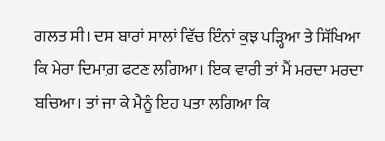ਗਲਤ ਸੀ। ਦਸ ਬਾਰਾਂ ਸਾਲਾਂ ਵਿੱਚ ਇੰਨਾਂ ਕੁਝ ਪੜ੍ਹਿਆ ਤੇ ਸਿੱਖਿਆ ਕਿ ਮੇਰਾ ਦਿਮਾਗ਼ ਫਟਣ ਲਗਿਆ। ਇਕ ਵਾਰੀ ਤਾਂ ਮੈਂ ਮਰਦਾ ਮਰਦਾ ਬਚਿਆ। ਤਾਂ ਜਾ ਕੇ ਮੈਨੂੰ ਇਹ ਪਤਾ ਲਗਿਆ ਕਿ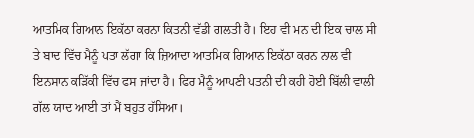ਆਤਮਿਕ ਗਿਆਨ ਇਕੱਠਾ ਕਰਨਾ ਕਿਤਨੀ ਵੱਡੀ ਗਲਤੀ ਹੈ। ਇਹ ਵੀ ਮਨ ਦੀ ਇਕ ਚਾਲ ਸੀ ਤੇ ਬਾਦ ਵਿੱਚ ਮੈਨੂੰ ਪਤਾ ਲੱਗਾ ਕਿ ਜ਼ਿਆਦਾ ਆਤਮਿਕ ਗਿਆਨ ਇਕੱਠਾ ਕਰਨ ਨਾਲ ਵੀ ਇਨਸਾਨ ਕੜਿੱਕੀ ਵਿੱਚ ਫਸ ਜਾਂਦਾ ਹੈ। ਫਿਰ ਮੈਨੂੰ ਆਪਣੀ ਪਤਨੀ ਦੀ ਕਹੀ ਹੋਈ ਬਿੱਲੀ ਵਾਲੀ ਗੱਲ ਯਾਦ ਆਈ ਤਾਂ ਮੈਂ ਬਹੁਤ ਹੱਸਿਆ।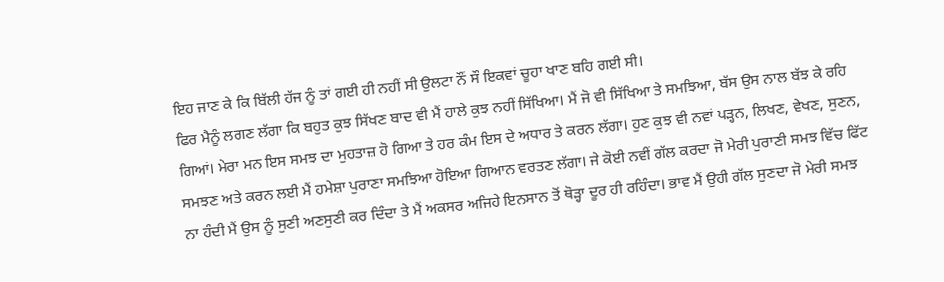ਇਹ ਜਾਣ ਕੇ ਕਿ ਬਿੱਲੀ ਹੱਜ ਨੂੰ ਤਾਂ ਗਈ ਹੀ ਨਹੀਂ ਸੀ ਉਲਟਾ ਨੌਂ ਸੌ ਇਕਵਾਂ ਚੂਹਾ ਖਾਣ ਬਹਿ ਗਈ ਸੀ।
ਫਿਰ ਮੈਨੂੰ ਲਗਣ ਲੱਗਾ ਕਿ ਬਹੁਤ ਕੁਝ ਸਿੱਖਣ ਬਾਦ ਵੀ ਮੈਂ ਹਾਲੇ ਕੁਝ ਨਹੀਂ ਸਿੱਖਿਆ। ਮੈਂ ਜੋ ਵੀ ਸਿੱਖਿਆ ਤੇ ਸਮਝਿਆ, ਬੱਸ ਉਸ ਨਾਲ ਬੱਝ ਕੇ ਰਹਿ ਗਿਆਂ। ਮੇਰਾ ਮਨ ਇਸ ਸਮਝ ਦਾ ਮੁਹਤਾਜ਼ ਹੋ ਗਿਆ ਤੇ ਹਰ ਕੰਮ ਇਸ ਦੇ ਅਧਾਰ ਤੇ ਕਰਨ ਲੱਗਾ। ਹੁਣ ਕੁਝ ਵੀ ਨਵਾਂ ਪੜ੍ਹਨ, ਲਿਖਣ, ਵੇਖਣ, ਸੁਣਨ, ਸਮਝਣ ਅਤੇ ਕਰਨ ਲਈ ਮੈਂ ਹਮੇਸ਼ਾ ਪੁਰਾਣਾ ਸਮਝਿਆ ਹੋਇਆ ਗਿਆਨ ਵਰਤਣ ਲੱਗਾ। ਜੇ ਕੋਈ ਨਵੀਂ ਗੱਲ ਕਰਦਾ ਜੋ ਮੇਰੀ ਪੁਰਾਣੀ ਸਮਝ ਵਿੱਚ ਫਿੱਟ ਨਾ ਹੰਦੀ ਮੈਂ ਉਸ ਨੂੰ ਸੁਣੀ ਅਣਸੁਣੀ ਕਰ ਦਿੰਦਾ ਤੇ ਮੈਂ ਅਕਸਰ ਅਜਿਹੇ ਇਨਸਾਨ ਤੋਂ ਥੋੜ੍ਹਾ ਦੂਰ ਹੀ ਰਹਿੰਦਾ। ਭਾਵ ਮੈਂ ਉਹੀ ਗੱਲ ਸੁਣਦਾ ਜੋ ਮੇਰੀ ਸਮਝ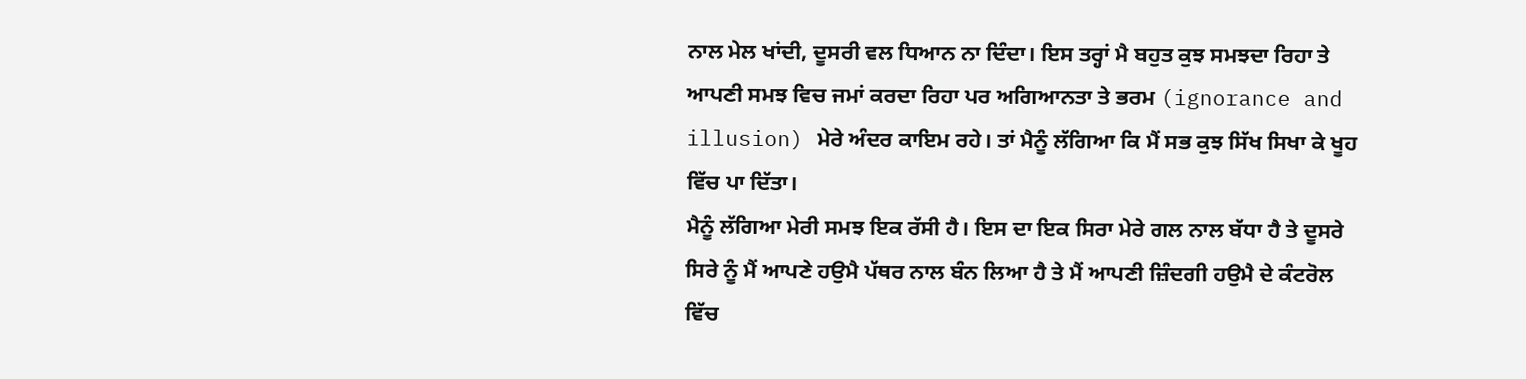ਨਾਲ ਮੇਲ ਖਾਂਦੀ, ਦੂਸਰੀ ਵਲ ਧਿਆਨ ਨਾ ਦਿੰਦਾ। ਇਸ ਤਰ੍ਹਾਂ ਮੈ ਬਹੁਤ ਕੁਝ ਸਮਝਦਾ ਰਿਹਾ ਤੇ ਆਪਣੀ ਸਮਝ ਵਿਚ ਜਮਾਂ ਕਰਦਾ ਰਿਹਾ ਪਰ ਅਗਿਆਨਤਾ ਤੇ ਭਰਮ (ignorance and illusion) ਮੇਰੇ ਅੰਦਰ ਕਾਇਮ ਰਹੇ। ਤਾਂ ਮੈਨੂੰ ਲੱਗਿਆ ਕਿ ਮੈਂ ਸਭ ਕੁਝ ਸਿੱਖ ਸਿਖਾ ਕੇ ਖੂਹ ਵਿੱਚ ਪਾ ਦਿੱਤਾ।
ਮੈਨੂੰ ਲੱਗਿਆ ਮੇਰੀ ਸਮਝ ਇਕ ਰੱਸੀ ਹੈ। ਇਸ ਦਾ ਇਕ ਸਿਰਾ ਮੇਰੇ ਗਲ ਨਾਲ ਬੱਧਾ ਹੈ ਤੇ ਦੂਸਰੇ ਸਿਰੇ ਨੂੰ ਮੈਂ ਆਪਣੇ ਹਉਮੈ ਪੱਥਰ ਨਾਲ ਬੰਨ ਲਿਆ ਹੈ ਤੇ ਮੈਂ ਆਪਣੀ ਜ਼ਿੰਦਗੀ ਹਉਮੈ ਦੇ ਕੰਟਰੋਲ ਵਿੱਚ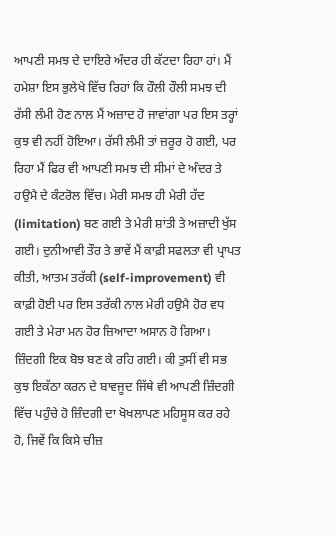ਆਪਣੀ ਸਮਝ ਦੇ ਦਾਇਰੇ ਅੰਦਰ ਹੀ ਕੱਟਦਾ ਰਿਹਾ ਹਾਂ। ਮੈਂ ਹਮੇਸ਼ਾ ਇਸ ਭੁਲੇਖੇ ਵਿੱਚ ਰਿਹਾਂ ਕਿ ਹੌਲੀ ਹੌਲੀ ਸਮਝ ਦੀ ਰੱਸੀ ਲੰਮੀ ਹੋਣ ਨਾਲ ਮੈਂ ਅਜ਼ਾਦ ਹੋ ਜਾਵਾਂਗਾ ਪਰ ਇਸ ਤਰ੍ਹਾਂ ਕੁਝ ਵੀ ਨਹੀਂ ਹੋਇਆ। ਰੱਸੀ ਲੰਮੀ ਤਾਂ ਜ਼ਰੂਰ ਹੋ ਗਈ, ਪਰ ਰਿਹਾ ਮੈਂ ਫਿਰ ਵੀ ਆਪਣੀ ਸਮਝ ਦੀ ਸੀਮਾਂ ਦੇ ਅੰਦਰ ਤੇ ਹਉਮੈ ਦੇ ਕੰਟਰੋਲ ਵਿੱਚ। ਮੇਰੀ ਸਮਝ ਹੀ ਮੇਰੀ ਹੱਦ (limitation) ਬਣ ਗਈ ਤੇ ਮੇਰੀ ਸ਼ਾਂਤੀ ਤੇ ਅਜ਼ਾਦੀ ਖੁੱਸ ਗਈ। ਦੁਨੀਆਵੀ ਤੌਰ ਤੇ ਭਾਵੇਂ ਮੈਂ ਕਾਫ਼ੀ ਸਫਲਤਾ ਵੀ ਪ੍ਰਾਪਤ ਕੀਤੀ, ਆਤਮ ਤਰੱਕੀ (self-improvement) ਵੀ ਕਾਫ਼ੀ ਹੋਈ ਪਰ ਇਸ ਤਰੱਕੀ ਨਾਲ ਮੇਰੀ ਹਉਮੈ ਹੋਰ ਵਧ ਗਈ ਤੇ ਮੇਰਾ ਮਨ ਹੋਰ ਜ਼ਿਆਦਾ ਅਸਾਨ ਹੋ ਗਿਆ। ਜ਼ਿੰਦਗੀ ਇਕ ਬੋਝ ਬਣ ਕੇ ਰਹਿ ਗਈ। ਕੀ ਤੁਸੀਂ ਵੀ ਸਭ ਕੁਝ ਇਕੱਠਾ ਕਰਨ ਦੇ ਬਾਵਜੂਦ ਜਿੱਥੇ ਵੀ ਆਪਣੀ ਜ਼ਿੰਦਗੀ ਵਿੱਚ ਪਹੁੰਚੇ ਹੋ ਜ਼ਿੰਦਗੀ ਦਾ ਖੋਖਲਾਪਣ ਮਹਿਸੂਸ ਕਰ ਰਹੇ ਹੋ, ਜਿਵੇਂ ਕਿ ਕਿਸੇ ਚੀਜ਼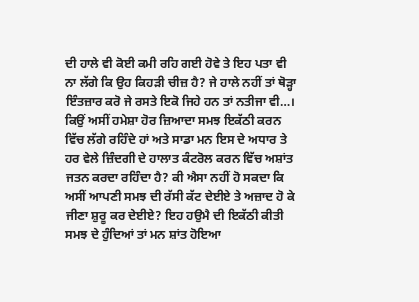ਦੀ ਹਾਲੇ ਵੀ ਕੋਈ ਕਮੀ ਰਹਿ ਗਈ ਹੋਵੇ ਤੇ ਇਹ ਪਤਾ ਵੀ ਨਾ ਲੱਗੇ ਕਿ ਉਹ ਕਿਹੜੀ ਚੀਜ਼ ਹੈ? ਜੇ ਹਾਲੇ ਨਹੀਂ ਤਾਂ ਥੋੜ੍ਹਾ ਇੰਤਜ਼ਾਰ ਕਰੋ ਜੇ ਰਸਤੇ ਇਕੋ ਜਿਹੇ ਹਨ ਤਾਂ ਨਤੀਜਾ ਵੀ…।
ਕਿਉਂ ਅਸੀਂ ਹਮੇਸ਼ਾ ਹੋਰ ਜ਼ਿਆਦਾ ਸਮਝ ਇਕੱਠੀ ਕਰਨ ਵਿੱਚ ਲੱਗੇ ਰਹਿੰਦੇ ਹਾਂ ਅਤੇ ਸਾਡਾ ਮਨ ਇਸ ਦੇ ਅਧਾਰ ਤੇ ਹਰ ਵੇਲੇ ਜ਼ਿੰਦਗੀ ਦੇ ਹਾਲਾਤ ਕੰਟਰੋਲ ਕਰਨ ਵਿੱਚ ਅਸ਼ਾਂਤ ਜਤਨ ਕਰਦਾ ਰਹਿੰਦਾ ਹੈ? ਕੀ ਐਸਾ ਨਹੀਂ ਹੋ ਸਕਦਾ ਕਿ ਅਸੀਂ ਆਪਣੀ ਸਮਝ ਦੀ ਰੱਸੀ ਕੱਟ ਦੇਈਏ ਤੇ ਅਜ਼ਾਦ ਹੋ ਕੇ ਜੀਣਾ ਸ਼ੁਰੂ ਕਰ ਦੇਈਏ? ਇਹ ਹਉਮੈ ਦੀ ਇਕੱਠੀ ਕੀਤੀ ਸਮਝ ਦੇ ਹੁੰਦਿਆਂ ਤਾਂ ਮਨ ਸ਼ਾਂਤ ਹੋਇਆ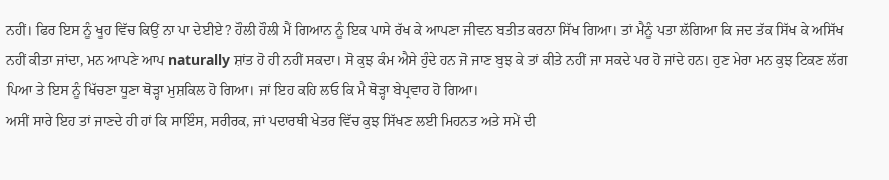ਨਹੀਂ। ਫਿਰ ਇਸ ਨੂੰ ਖੂਹ ਵਿੱਚ ਕਿਉਂ ਨਾ ਪਾ ਦੇਈਏ? ਹੌਲੀ ਹੌਲੀ ਮੈਂ ਗਿਆਨ ਨੂੰ ਇਕ ਪਾਸੇ ਰੱਖ ਕੇ ਆਪਣਾ ਜੀਵਨ ਬਤੀਤ ਕਰਨਾ ਸਿੱਖ ਗਿਆ। ਤਾਂ ਮੈਨੂੰ ਪਤਾ ਲੱਗਿਆ ਕਿ ਜਦ ਤੱਕ ਸਿੱਖ ਕੇ ਅਸਿੱਖ ਨਹੀਂ ਕੀਤਾ ਜਾਂਦਾ, ਮਨ ਆਪਣੇ ਆਪ naturally ਸ਼ਾਂਤ ਹੋ ਹੀ ਨਹੀਂ ਸਕਦਾ। ਸੋ ਕੁਝ ਕੰਮ ਐਸੇ ਹੁੰਦੇ ਹਨ ਜੋ ਜਾਣ ਬੁਝ ਕੇ ਤਾਂ ਕੀਤੇ ਨਹੀਂ ਜਾ ਸਕਦੇ ਪਰ ਹੋ ਜਾਂਦੇ ਹਨ। ਹੁਣ ਮੇਰਾ ਮਨ ਕੁਝ ਟਿਕਣ ਲੱਗ ਪਿਆ ਤੇ ਇਸ ਨੂੰ ਖਿੱਚਣਾ ਧੂਣਾ ਥੋੜ੍ਹਾ ਮੁਸ਼ਕਿਲ ਹੋ ਗਿਆ। ਜਾਂ ਇਹ ਕਹਿ ਲਓ ਕਿ ਮੈ ਥੋੜ੍ਹਾ ਬੇਪ੍ਰਵਾਹ ਹੋ ਗਿਆ।
ਅਸੀਂ ਸਾਰੇ ਇਹ ਤਾਂ ਜਾਣਦੇ ਹੀ ਹਾਂ ਕਿ ਸਾਇੰਸ, ਸਰੀਰਕ, ਜਾਂ ਪਦਾਰਥੀ ਖੇਤਰ ਵਿੱਚ ਕੁਝ ਸਿੱਖਣ ਲਈ ਮਿਹਨਤ ਅਤੇ ਸਮੇਂ ਦੀ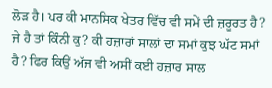ਲੋੜ ਹੈ। ਪਰ ਕੀ ਮਾਨਸਿਕ ਖੇਤਰ ਵਿੱਚ ਵੀ ਸਮੇਂ ਦੀ ਜ਼ਰੂਰਤ ਹੈ? ਜੇ ਹੈ ਤਾਂ ਕਿੰਨੀ ਕੁ? ਕੀ ਹਜ਼ਾਰਾਂ ਸਾਲਾਂ ਦਾ ਸਮਾਂ ਕੁਝ ਘੱਟ ਸਮਾਂ ਹੈ? ਫਿਰ ਕਿਉਂ ਅੱਜ ਵੀ ਅਸੀਂ ਕਈ ਹਜ਼ਾਰ ਸਾਲ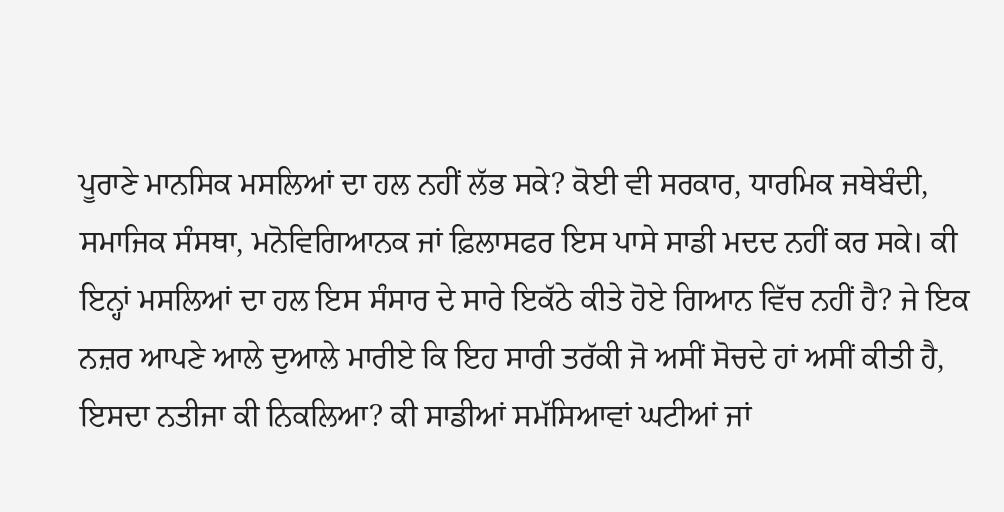ਪੂਰਾਣੇ ਮਾਨਸਿਕ ਮਸਲਿਆਂ ਦਾ ਹਲ ਨਹੀਂ ਲੱਭ ਸਕੇ? ਕੋਈ ਵੀ ਸਰਕਾਰ, ਧਾਰਮਿਕ ਜਥੇਬੰਦੀ, ਸਮਾਜਿਕ ਸੰਸਥਾ, ਮਨੋਵਿਗਿਆਨਕ ਜਾਂ ਫ਼ਿਲਾਸਫਰ ਇਸ ਪਾਸੇ ਸਾਡੀ ਮਦਦ ਨਹੀਂ ਕਰ ਸਕੇ। ਕੀ ਇਨ੍ਹਾਂ ਮਸਲਿਆਂ ਦਾ ਹਲ ਇਸ ਸੰਸਾਰ ਦੇ ਸਾਰੇ ਇਕੱਠੇ ਕੀਤੇ ਹੋਏ ਗਿਆਨ ਵਿੱਚ ਨਹੀਂ ਹੈ? ਜੇ ਇਕ ਨਜ਼ਰ ਆਪਣੇ ਆਲੇ ਦੁਆਲੇ ਮਾਰੀਏ ਕਿ ਇਹ ਸਾਰੀ ਤਰੱਕੀ ਜੋ ਅਸੀਂ ਸੋਚਦੇ ਹਾਂ ਅਸੀਂ ਕੀਤੀ ਹੈ, ਇਸਦਾ ਨਤੀਜਾ ਕੀ ਨਿਕਲਿਆ? ਕੀ ਸਾਡੀਆਂ ਸਮੱਸਿਆਵਾਂ ਘਟੀਆਂ ਜਾਂ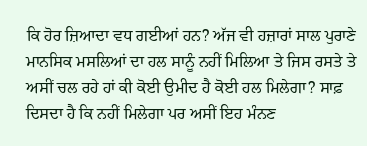ਕਿ ਹੋਰ ਜ਼ਿਆਦਾ ਵਧ ਗਈਆਂ ਹਨ? ਅੱਜ ਵੀ ਹਜ਼ਾਰਾਂ ਸਾਲ ਪੁਰਾਣੇ ਮਾਨਸਿਕ ਮਸਲਿਆਂ ਦਾ ਹਲ ਸਾਨੂੰ ਨਹੀਂ ਮਿਲਿਆ ਤੇ ਜਿਸ ਰਸਤੇ ਤੇ ਅਸੀਂ ਚਲ ਰਹੇ ਹਾਂ ਕੀ ਕੋਈ ਉਮੀਦ ਹੈ ਕੋਈ ਹਲ ਮਿਲੇਗਾ? ਸਾਫ਼ ਦਿਸਦਾ ਹੈ ਕਿ ਨਹੀਂ ਮਿਲੇਗਾ ਪਰ ਅਸੀਂ ਇਹ ਮੰਨਣ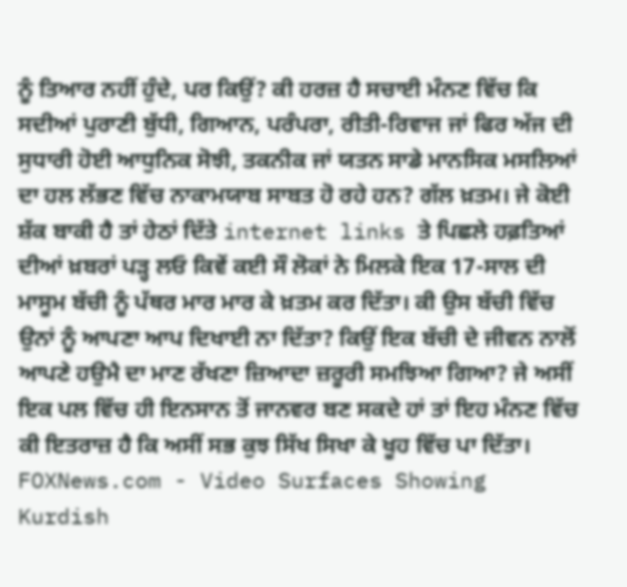ਨੂੰ ਤਿਆਰ ਨਹੀਂ ਹੁੰਦੇ, ਪਰ ਕਿਉਂ? ਕੀ ਹਰਜ਼ ਹੈ ਸਚਾਈ ਮੰਨਣ ਵਿੱਚ ਕਿ ਸਦੀਆਂ ਪੁਰਾਣੀ ਬੁੱਧੀ, ਗਿਆਨ, ਪਰੰਪਰਾ, ਰੀਤੀ-ਰਿਵਾਜ ਜਾਂ ਫਿਰ ਅੱਜ ਦੀ ਸੁਧਾਰੀ ਹੋਈ ਆਧੁਨਿਕ ਸੋਝੀ, ਤਕਨੀਕ ਜਾਂ ਯਤਨ ਸਾਡੇ ਮਾਨਸਿਕ ਮਸਲਿਆਂ ਦਾ ਹਲ ਲੱਭਣ ਵਿੱਚ ਨਾਕਾਮਯਾਬ ਸਾਬਤ ਹੋ ਰਹੇ ਹਨ? ਗੱਲ ਖ਼ਤਮ। ਜੇ ਕੋਈ ਸ਼ੱਕ ਬਾਕੀ ਹੈ ਤਾਂ ਹੇਠਾਂ ਦਿੱਤੇ internet links ਤੇ ਪਿਛਲੇ ਹਫ਼ਤਿਆਂ ਦੀਆਂ ਖ਼ਬਰਾਂ ਪੜ੍ਹ ਲਓ ਕਿਵੇਂ ਕਈ ਸੌ ਲੋਕਾਂ ਨੇ ਮਿਲਕੇ ਇਕ 17-ਸਾਲ ਦੀ ਮਾਸੂਮ ਬੱਚੀ ਨੂੰ ਪੱਥਰ ਮਾਰ ਮਾਰ ਕੇ ਖ਼ਤਮ ਕਰ ਦਿੱਤਾ। ਕੀ ਉਸ ਬੱਚੀ ਵਿੱਚ ਉਨਾਂ ਨੂੰ ਆਪਣਾ ਆਪ ਦਿਖਾਈ ਨਾ ਦਿੱਤਾ? ਕਿਉਂ ਇਕ ਬੱਚੀ ਦੇ ਜੀਵਨ ਨਾਲੋਂ ਆਪਣੇ ਹਉਮੈ ਦਾ ਮਾਣ ਰੱਖਣਾ ਜ਼ਿਆਦਾ ਜ਼ਰੂਰੀ ਸਮਝਿਆ ਗਿਆ? ਜੇ ਅਸੀਂ ਇਕ ਪਲ ਵਿੱਚ ਹੀ ਇਨਸਾਨ ਤੋਂ ਜਾਨਵਰ ਬਣ ਸਕਦੇ ਹਾਂ ਤਾਂ ਇਹ ਮੰਨਣ ਵਿੱਚ ਕੀ ਇਤਰਾਜ਼ ਹੈ ਕਿ ਅਸੀਂ ਸਭ ਕੁਝ ਸਿੱਖ ਸਿਖਾ ਕੇ ਖੂਹ ਵਿੱਚ ਪਾ ਦਿੱਤਾ।
FOXNews.com - Video Surfaces Showing Kurdish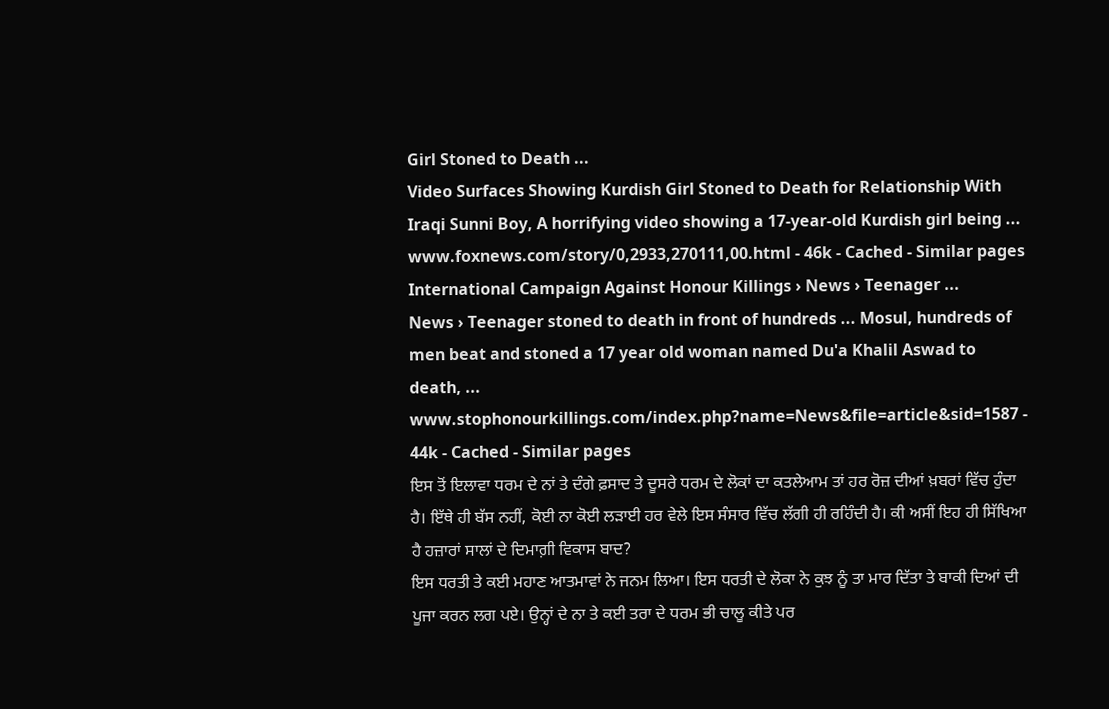Girl Stoned to Death ...
Video Surfaces Showing Kurdish Girl Stoned to Death for Relationship With Iraqi Sunni Boy, A horrifying video showing a 17-year-old Kurdish girl being ...
www.foxnews.com/story/0,2933,270111,00.html - 46k - Cached - Similar pages
International Campaign Against Honour Killings › News › Teenager ...
News › Teenager stoned to death in front of hundreds ... Mosul, hundreds of men beat and stoned a 17 year old woman named Du'a Khalil Aswad to death, ...
www.stophonourkillings.com/index.php?name=News&file=article&sid=1587 - 44k - Cached - Similar pages
ਇਸ ਤੋਂ ਇਲਾਵਾ ਧਰਮ ਦੇ ਨਾਂ ਤੇ ਦੰਗੇ ਫ਼ਸਾਦ ਤੇ ਦੂਸਰੇ ਧਰਮ ਦੇ ਲੋਕਾਂ ਦਾ ਕਤਲੇਆਮ ਤਾਂ ਹਰ ਰੋਜ਼ ਦੀਆਂ ਖ਼ਬਰਾਂ ਵਿੱਚ ਹੁੰਦਾ ਹੈ। ਇੱਥੇ ਹੀ ਬੱਸ ਨਹੀਂ, ਕੋਈ ਨਾ ਕੋਈ ਲੜਾਈ ਹਰ ਵੇਲੇ ਇਸ ਸੰਸਾਰ ਵਿੱਚ ਲੱਗੀ ਹੀ ਰਹਿੰਦੀ ਹੈ। ਕੀ ਅਸੀਂ ਇਹ ਹੀ ਸਿੱਖਿਆ ਹੈ ਹਜ਼ਾਰਾਂ ਸਾਲਾਂ ਦੇ ਦਿਮਾਗ਼ੀ ਵਿਕਾਸ ਬਾਦ?
ਇਸ ਧਰਤੀ ਤੇ ਕਈ ਮਹਾਣ ਆਤਮਾਵਾਂ ਨੇ ਜਨਮ ਲਿਆ। ਇਸ ਧਰਤੀ ਦੇ ਲੋਕਾ ਨੇ ਕੁਝ ਨੂੰ ਤਾ ਮਾਰ ਦਿੱਤਾ ਤੇ ਬਾਕੀ ਦਿਆਂ ਦੀ ਪੂਜਾ ਕਰਨ ਲਗ ਪਏ। ਉਨ੍ਹਾਂ ਦੇ ਨਾ ਤੇ ਕਈ ਤਰਾ ਦੇ ਧਰਮ ਭੀ ਚਾਲੂ ਕੀਤੇ ਪਰ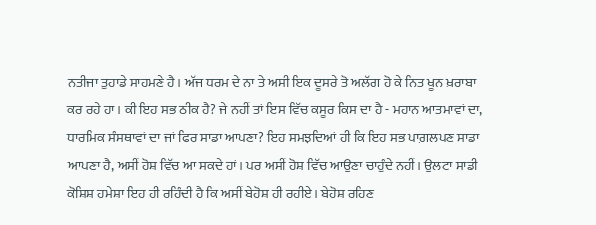ਨਤੀਜਾ ਤੁਹਾਡੇ ਸਾਹਮਣੇ ਹੈ। ਅੱਜ ਧਰਮ ਦੇ ਨਾ ਤੇ ਅਸੀ ਇਕ ਦੂਸਰੇ ਤੋ ਅਲੱਗ ਹੋ ਕੇ ਨਿਤ ਖੂਨ ਖ਼ਰਾਬਾ ਕਰ ਰਹੇ ਹਾ। ਕੀ ਇਹ ਸਭ ਠੀਕ ਹੈ? ਜੇ ਨਹੀਂ ਤਾਂ ਇਸ ਵਿੱਚ ਕਸੂਰ ਕਿਸ ਦਾ ਹੈ - ਮਹਾਨ ਆਤਮਾਵਾਂ ਦਾ, ਧਾਰਮਿਕ ਸੰਸਥਾਵਾਂ ਦਾ ਜਾਂ ਫਿਰ ਸਾਡਾ ਆਪਣਾ? ਇਹ ਸਮਝਦਿਆਂ ਹੀ ਕਿ ਇਹ ਸਭ ਪਾਗ਼ਲਪਣ ਸਾਡਾ ਆਪਣਾ ਹੈ, ਅਸੀਂ ਹੋਸ਼ ਵਿੱਚ ਆ ਸਕਦੇ ਹਾਂ। ਪਰ ਅਸੀਂ ਹੋਸ਼ ਵਿੱਚ ਆਉਣਾ ਚਾਹੁੰਦੇ ਨਹੀਂ। ਉਲਟਾ ਸਾਡੀ ਕੋਸ਼ਿਸ਼ ਹਮੇਸ਼ਾ ਇਹ ਹੀ ਰਹਿੰਦੀ ਹੈ ਕਿ ਅਸੀਂ ਬੇਹੋਸ਼ ਹੀ ਰਹੀਏ। ਬੇਹੋਸ਼ ਰਹਿਣ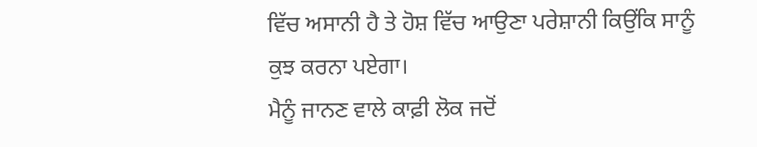ਵਿੱਚ ਅਸਾਨੀ ਹੈ ਤੇ ਹੋਸ਼ ਵਿੱਚ ਆਉਣਾ ਪਰੇਸ਼ਾਨੀ ਕਿਉਂਕਿ ਸਾਨੂੰ ਕੁਝ ਕਰਨਾ ਪਏਗਾ।
ਮੈਨੂੰ ਜਾਨਣ ਵਾਲੇ ਕਾਫ਼ੀ ਲੋਕ ਜਦੋਂ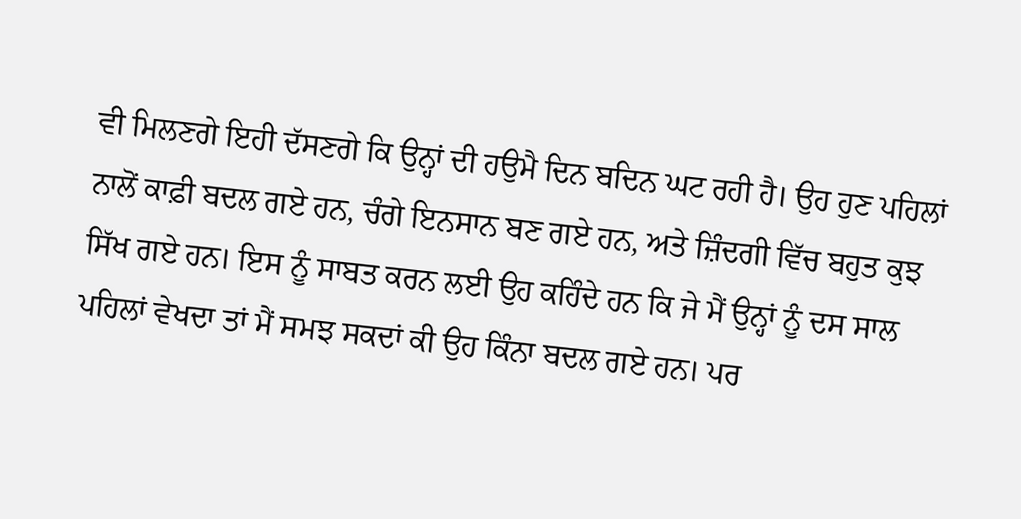ਵੀ ਮਿਲਣਗੇ ਇਹੀ ਦੱਸਣਗੇ ਕਿ ਉਨ੍ਹਾਂ ਦੀ ਹਉਮੈ ਦਿਨ ਬਦਿਨ ਘਟ ਰਹੀ ਹੈ। ਉਹ ਹੁਣ ਪਹਿਲਾਂ ਨਾਲੋਂ ਕਾਫ਼ੀ ਬਦਲ ਗਏ ਹਨ, ਚੰਗੇ ਇਨਸਾਨ ਬਣ ਗਏ ਹਨ, ਅਤੇ ਜ਼ਿੰਦਗੀ ਵਿੱਚ ਬਹੁਤ ਕੁਝ ਸਿੱਖ ਗਏ ਹਨ। ਇਸ ਨੂੰ ਸਾਬਤ ਕਰਨ ਲਈ ਉਹ ਕਹਿੰਦੇ ਹਨ ਕਿ ਜੇ ਮੈਂ ਉਨ੍ਹਾਂ ਨੂੰ ਦਸ ਸਾਲ ਪਹਿਲਾਂ ਵੇਖਦਾ ਤਾਂ ਮੈਂ ਸਮਝ ਸਕਦਾਂ ਕੀ ਉਹ ਕਿੰਨਾ ਬਦਲ ਗਏ ਹਨ। ਪਰ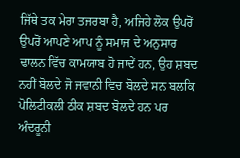ਜਿੱਥੇ ਤਕ ਮੇਰਾ ਤਜਰਬਾ ਹੈ, ਅਜਿਹੇ ਲੋਕ ਉਪਰੋਂ ਉਪਰੋਂ ਆਪਣੇ ਆਪ ਨੂੰ ਸਮਾਜ ਦੇ ਅਨੁਸਾਰ ਢਾਲਨ ਵਿੱਚ ਕਾਮਯਾਬ ਹੋ ਜਾਦੇਂ ਹਨ, ਉਹ ਸ਼ਬਦ ਨਹੀਂ ਬੋਲਦੇ ਜੋ ਜਵਾਨੀ ਵਿਚ ਬੋਲਦੇ ਸਨ ਬਲਕਿ ਪੋਲਿਟੀਕਲੀ ਠੀਕ ਸ਼ਬਦ ਬੋਲਦੇ ਹਨ ਪਰ ਅੰਦਰੂਨੀ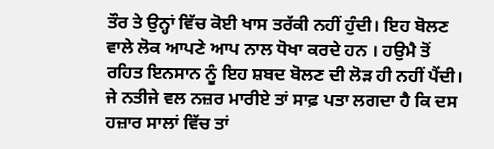ਤੌਰ ਤੇ ਉਨ੍ਹਾਂ ਵਿੱਚ ਕੋਈ ਖਾਸ ਤਰੱਕੀ ਨਹੀਂ ਹੁੰਦੀ। ਇਹ ਬੋਲਣ ਵਾਲੇ ਲੋਕ ਆਪਣੇ ਆਪ ਨਾਲ ਧੋਖਾ ਕਰਦੇ ਹਨ । ਹਉਮੈ ਤੋਂ ਰਹਿਤ ਇਨਸਾਨ ਨੂੰ ਇਹ ਸ਼ਬਦ ਬੋਲਣ ਦੀ ਲੋੜ ਹੀ ਨਹੀਂ ਪੈਂਦੀ। ਜੇ ਨਤੀਜੇ ਵਲ ਨਜ਼ਰ ਮਾਰੀਏ ਤਾਂ ਸਾਫ਼ ਪਤਾ ਲਗਦਾ ਹੈ ਕਿ ਦਸ ਹਜ਼ਾਰ ਸਾਲਾਂ ਵਿੱਚ ਤਾਂ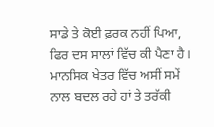ਸਾਡੇ ਤੇ ਕੋਈ ਫ਼ਰਕ ਨਹੀਂ ਪਿਆ, ਫਿਰ ਦਸ ਸਾਲਾਂ ਵਿੱਚ ਕੀ ਪੈਣਾ ਹੈ। ਮਾਨਸਿਕ ਖੇਤਰ ਵਿੱਚ ਅਸੀਂ ਸਮੇਂ ਨਾਲ ਬਦਲ ਰਹੇ ਹਾਂ ਤੇ ਤਰੱਕੀ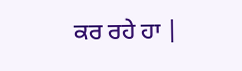ਕਰ ਰਹੇ ਹਾ |